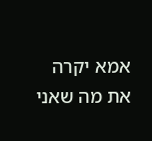אמא יקרה
את מה שאני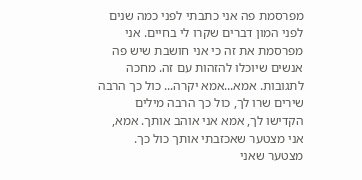מפרסמת פה אני כתבתי לפני כמה שנים לפני המון דברים שקרו לי בחיים. אני מפרסמת את זה כי אני חושבת שיש פה אנשים שיוכלו להזהות עם זה. מחכה לתגובות. אמא...אמא יקרה... כול כך הרבה שירים שרו לך, כול כך הרבה מילים הקדישו לך, אמא אני אוהב אותך. אמא, אני מצטער שאכזבתי אותך כול כך. מצטער שאני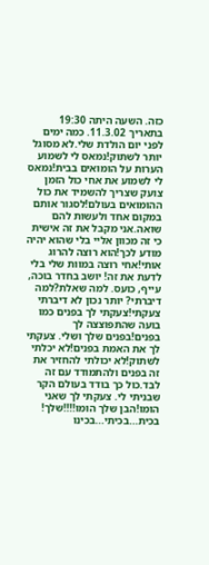כזה. השעה היתה 19:30 בתאריך 11.3.02. כמה ימים לפני יום הולדת שלי.לא מסוגל יותר לשתוק!נמאס לי לשמוע הערות על הומואים בבית!נמאס לי לשמוע את אחי כול הזמן צועק שצריך להשמיד את כול ההומואים בעולם!לסגור אותם במקום אחד ולעשות להם שואה.אני מקבל את זה אישית כי זה מכוון אליי בלי שהוא יהיה מודע לכך!הוא רוצה להרוג אותי!אחי רוצה במוות שלי בלי לדעת את זה! יושב בחדר בוכה, עייף, כועס. למה שאלת?למה דיברתי? יותר נכון לא דיברתי צעקתי!צעקתי לך בפנים כמו בועה שהתפוצצה לך בפנים!בפנים שלך ושלי. צעקתי לך את האמת בפנים!לא יכלתי לשתוק!לא יכולתי להחזיר את זה בפנים ולהתמודד עם זה לבד.כול כך בודד בעולם הקר שבניתי לי. צעקתי לך שאני הומו!הבן שלך הומו!!!!שלך! בכית...בכיתי...בכינו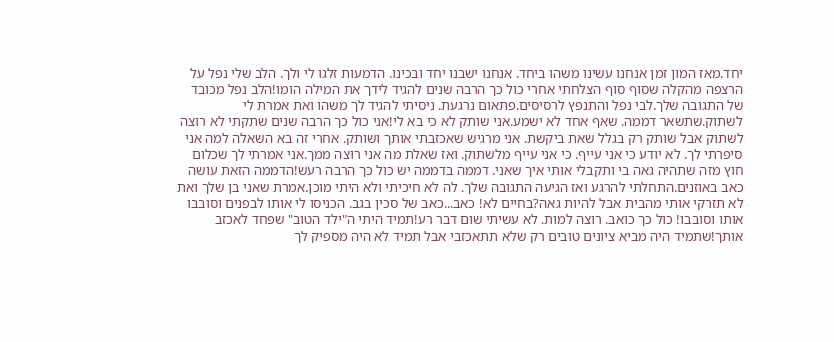יחד.מאז המון זמן אנחנו עשינו משהו ביחד. אנחנו ישבנו יחד ובכינו. הדמעות זלגו לי ולך. הלב שלי נפל על הרצפה מהקלה שסוף סוף הצלחתי אחרי כול כך הרבה שנים להגיד לידך את המילה הומו!הלב נפל מכובד של התגובה שלך.לבי נפל והתנפץ לרסיסים.פתאום נרגעת. ניסיתי להגיד לך משהו ואת אמרת לי לשתוק.שתשאר דממה. שאף אחד לא ישמע.אני שותק לא כי בא לי!אני כול כך הרבה שנים שתקתי לא רוצה לשתוק אבל שותק רק בגלל שאת ביקשת. אני מרגיש שאכזבתי אותך ושותק. אחרי זה בא השאלה למה אני סיפרתי לך. לא יודע כי אני עייף. כי אני עייף מלשתוק. ואז שאלת מה אני רוצה ממך.אני אמרתי לך שכלום חוץ מזה שתהיה גאה בי ותקבלי אותי איך שאני. דממה בדממה יש כול כך הרבה רעש!הדממה הזאת עושה כאב באוזנים.התחלתי להרגע ואז הגיעה התגובה שלך. לה לא חיכיתי ולא היתי מוכן.אמרת שאני בן שלך ואת לא תזרקי אותי מהבית אבל להיות גאה?בחיים לא! כאב...כאב של סכין בגב. הכניסו לי אותו לבפנים וסובבו אותו וסובבו! כול כך כואב. רוצה למות. לא עשיתי שום דבר רע!תמיד היתי ה"ילד הטוב" שפחד לאכזב אותך!שתמיד היה מביא ציונים טובים רק שלא תתאכזבי אבל תמיד לא היה מספיק לך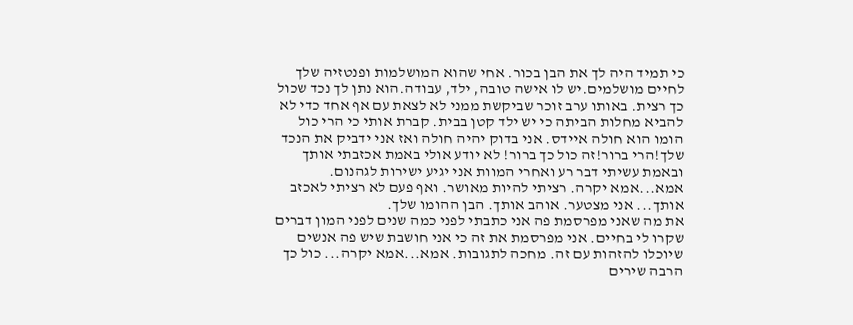כי תמיד היה לך את הבן בכור. אחי שהוא המושלמות ופנטזיה שלך לחיים מושלמים.יש לו אישה טובה, ילד, עבודה.הוא נתן לך נכד שכול כך רצית. באותו ערב זוכר שביקשת ממני לא לצאת עם אף אחד כדי לא להביא מחלות הביתה כי יש ילד קטן בבית. קברת אותי כי הרי כול הומו הוא חולה איידס. אני בדוק יהיה חולה ואז אני ידביק את הנכד שלך!הרי ברור!זה כול כך ברור! לא יודע אולי באמת אכזבתי אותך ובאמת עשיתי דבר רע ואחרי המוות אני יגיע ישירות לגהנום. אמא...אמא יקרה. רציתי להיות מאושר. ואף פעם לא רציתי לאכזב אותך... אני מצטער. אוהב אותך. הבן ההומו שלך.
את מה שאני מפרסמת פה אני כתבתי לפני כמה שנים לפני המון דברים שקרו לי בחיים. אני מפרסמת את זה כי אני חושבת שיש פה אנשים שיוכלו להזהות עם זה. מחכה לתגובות. אמא...אמא יקרה... כול כך הרבה שירים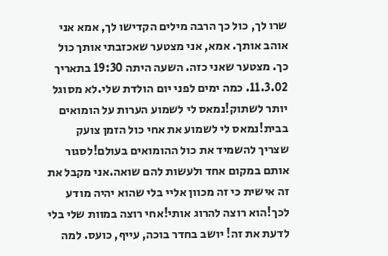שרו לך, כול כך הרבה מילים הקדישו לך, אמא אני אוהב אותך. אמא, אני מצטער שאכזבתי אותך כול כך. מצטער שאני כזה. השעה היתה 19:30 בתאריך 11.3.02. כמה ימים לפני יום הולדת שלי.לא מסוגל יותר לשתוק!נמאס לי לשמוע הערות על הומואים בבית!נמאס לי לשמוע את אחי כול הזמן צועק שצריך להשמיד את כול ההומואים בעולם!לסגור אותם במקום אחד ולעשות להם שואה.אני מקבל את זה אישית כי זה מכוון אליי בלי שהוא יהיה מודע לכך!הוא רוצה להרוג אותי!אחי רוצה במוות שלי בלי לדעת את זה! יושב בחדר בוכה, עייף, כועס. למה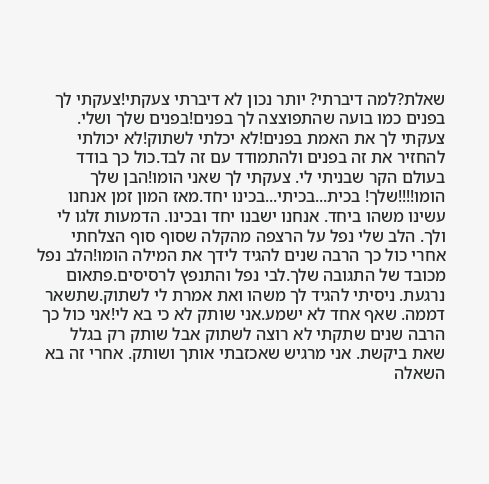שאלת?למה דיברתי? יותר נכון לא דיברתי צעקתי!צעקתי לך בפנים כמו בועה שהתפוצצה לך בפנים!בפנים שלך ושלי. צעקתי לך את האמת בפנים!לא יכלתי לשתוק!לא יכולתי להחזיר את זה בפנים ולהתמודד עם זה לבד.כול כך בודד בעולם הקר שבניתי לי. צעקתי לך שאני הומו!הבן שלך הומו!!!!שלך! בכית...בכיתי...בכינו יחד.מאז המון זמן אנחנו עשינו משהו ביחד. אנחנו ישבנו יחד ובכינו. הדמעות זלגו לי ולך. הלב שלי נפל על הרצפה מהקלה שסוף סוף הצלחתי אחרי כול כך הרבה שנים להגיד לידך את המילה הומו!הלב נפל מכובד של התגובה שלך.לבי נפל והתנפץ לרסיסים.פתאום נרגעת. ניסיתי להגיד לך משהו ואת אמרת לי לשתוק.שתשאר דממה. שאף אחד לא ישמע.אני שותק לא כי בא לי!אני כול כך הרבה שנים שתקתי לא רוצה לשתוק אבל שותק רק בגלל שאת ביקשת. אני מרגיש שאכזבתי אותך ושותק. אחרי זה בא השאלה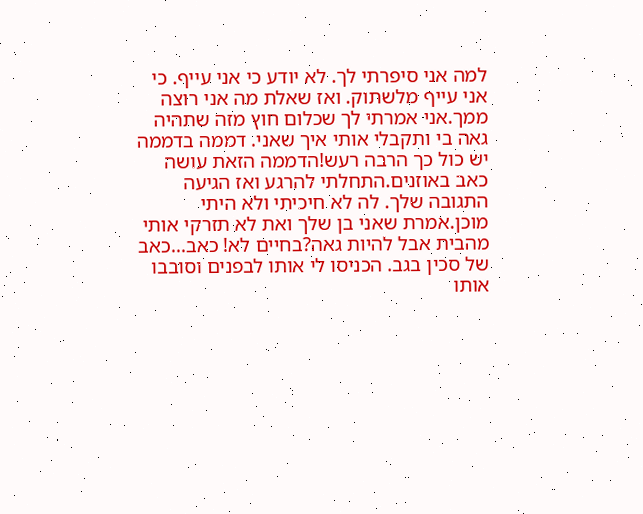למה אני סיפרתי לך. לא יודע כי אני עייף. כי אני עייף מלשתוק. ואז שאלת מה אני רוצה ממך.אני אמרתי לך שכלום חוץ מזה שתהיה גאה בי ותקבלי אותי איך שאני. דממה בדממה יש כול כך הרבה רעש!הדממה הזאת עושה כאב באוזנים.התחלתי להרגע ואז הגיעה התגובה שלך. לה לא חיכיתי ולא היתי מוכן.אמרת שאני בן שלך ואת לא תזרקי אותי מהבית אבל להיות גאה?בחיים לא! כאב...כאב של סכין בגב. הכניסו לי אותו לבפנים וסובבו אותו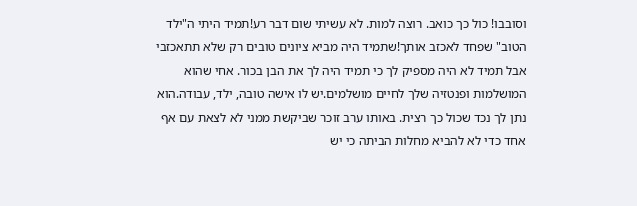וסובבו! כול כך כואב. רוצה למות. לא עשיתי שום דבר רע!תמיד היתי ה"ילד הטוב" שפחד לאכזב אותך!שתמיד היה מביא ציונים טובים רק שלא תתאכזבי אבל תמיד לא היה מספיק לך כי תמיד היה לך את הבן בכור. אחי שהוא המושלמות ופנטזיה שלך לחיים מושלמים.יש לו אישה טובה, ילד, עבודה.הוא נתן לך נכד שכול כך רצית. באותו ערב זוכר שביקשת ממני לא לצאת עם אף אחד כדי לא להביא מחלות הביתה כי יש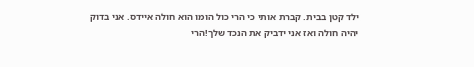ילד קטן בבית. קברת אותי כי הרי כול הומו הוא חולה איידס. אני בדוק יהיה חולה ואז אני ידביק את הנכד שלך!הרי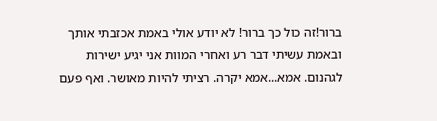ברור!זה כול כך ברור! לא יודע אולי באמת אכזבתי אותך ובאמת עשיתי דבר רע ואחרי המוות אני יגיע ישירות לגהנום. אמא...אמא יקרה. רציתי להיות מאושר. ואף פעם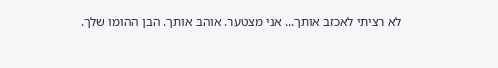לא רציתי לאכזב אותך... אני מצטער. אוהב אותך. הבן ההומו שלך.